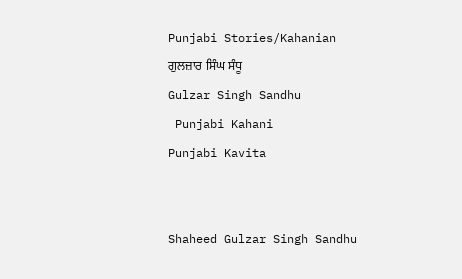Punjabi Stories/Kahanian
ਗੁਲਜ਼ਾਰ ਸਿੰਘ ਸੰਧੂ
Gulzar Singh Sandhu
 Punjabi Kahani
Punjabi Kavita


Shaheed Gulzar Singh Sandhu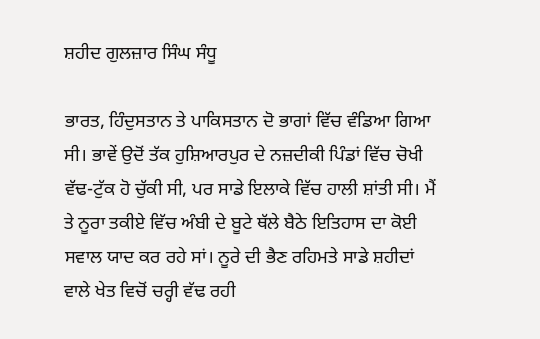ਸ਼ਹੀਦ ਗੁਲਜ਼ਾਰ ਸਿੰਘ ਸੰਧੂ

ਭਾਰਤ, ਹਿੰਦੁਸਤਾਨ ਤੇ ਪਾਕਿਸਤਾਨ ਦੋ ਭਾਗਾਂ ਵਿੱਚ ਵੰਡਿਆ ਗਿਆ ਸੀ। ਭਾਵੇਂ ਉਦੋਂ ਤੱਕ ਹੁਸ਼ਿਆਰਪੁਰ ਦੇ ਨਜ਼ਦੀਕੀ ਪਿੰਡਾਂ ਵਿੱਚ ਚੋਖੀ ਵੱਢ-ਟੁੱਕ ਹੋ ਚੁੱਕੀ ਸੀ, ਪਰ ਸਾਡੇ ਇਲਾਕੇ ਵਿੱਚ ਹਾਲੀ ਸ਼ਾਂਤੀ ਸੀ। ਮੈਂ ਤੇ ਨੂਰਾ ਤਕੀਏ ਵਿੱਚ ਅੰਬੀ ਦੇ ਬੂਟੇ ਥੱਲੇ ਬੈਠੇ ਇਤਿਹਾਸ ਦਾ ਕੋਈ ਸਵਾਲ ਯਾਦ ਕਰ ਰਹੇ ਸਾਂ। ਨੂਰੇ ਦੀ ਭੈਣ ਰਹਿਮਤੇ ਸਾਡੇ ਸ਼ਹੀਦਾਂ ਵਾਲੇ ਖੇਤ ਵਿਚੋਂ ਚਰ੍ਹੀ ਵੱਢ ਰਹੀ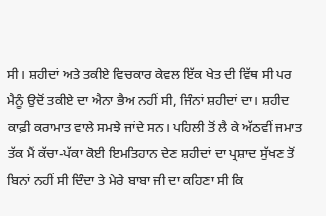ਸੀ। ਸ਼ਹੀਦਾਂ ਅਤੇ ਤਕੀਏ ਵਿਚਕਾਰ ਕੇਵਲ ਇੱਕ ਖੇਤ ਦੀ ਵਿੱਥ ਸੀ ਪਰ ਮੈਨੂੰ ਉਦੋਂ ਤਕੀਏ ਦਾ ਐਨਾ ਭੈਅ ਨਹੀਂ ਸੀ, ਜਿੰਨਾਂ ਸ਼ਹੀਦਾਂ ਦਾ। ਸ਼ਹੀਦ ਕਾਫ਼ੀ ਕਰਾਮਾਤ ਵਾਲੇ ਸਮਝੇ ਜਾਂਦੇ ਸਨ। ਪਹਿਲੀ ਤੋਂ ਲੈ ਕੇ ਅੱਠਵੀਂ ਜਮਾਤ ਤੱਕ ਮੈਂ ਕੱਚਾ-ਪੱਕਾ ਕੋਈ ਇਮਤਿਹਾਨ ਦੇਣ ਸ਼ਹੀਦਾਂ ਦਾ ਪ੍ਰਸ਼ਾਦ ਸੁੱਖਣ ਤੋਂ ਬਿਨਾਂ ਨਹੀਂ ਸੀ ਦਿੰਦਾ ਤੇ ਮੇਰੇ ਬਾਬਾ ਜੀ ਦਾ ਕਹਿਣਾ ਸੀ ਕਿ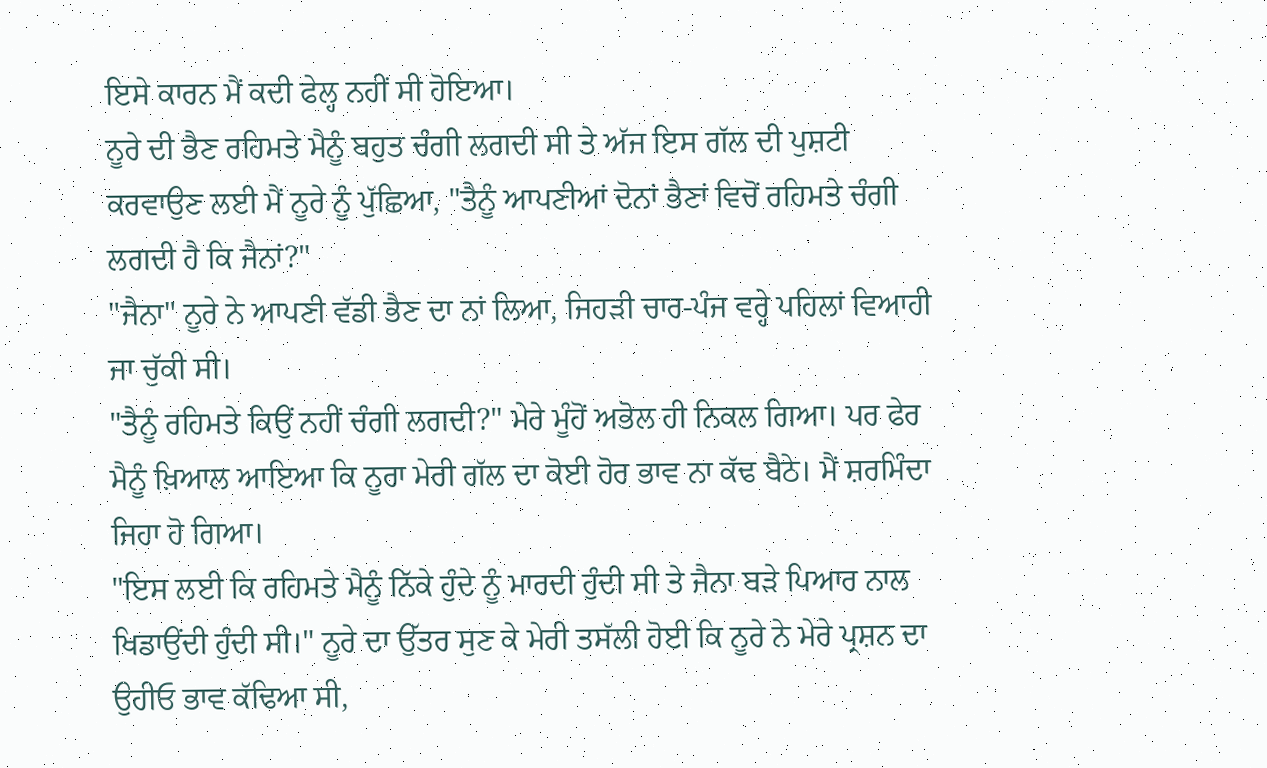ਇਸੇ ਕਾਰਨ ਮੈਂ ਕਦੀ ਫੇਲ੍ਹ ਨਹੀਂ ਸੀ ਹੋਇਆ।
ਨੂਰੇ ਦੀ ਭੈਣ ਰਹਿਮਤੇ ਮੈਨੂੰ ਬਹੁਤ ਚੰਗੀ ਲਗਦੀ ਸੀ ਤੇ ਅੱਜ ਇਸ ਗੱਲ ਦੀ ਪੁਸ਼ਟੀ ਕਰਵਾਉਣ ਲਈ ਮੈਂ ਨੂਰੇ ਨੂੰ ਪੁੱਛਿਆ, "ਤੈਨੂੰ ਆਪਣੀਆਂ ਦੋਨਾਂ ਭੈਣਾਂ ਵਿਚੋਂ ਰਹਿਮਤੇ ਚੰਗੀ ਲਗਦੀ ਹੈ ਕਿ ਜੈਨਾਂ?"
"ਜੈਨਾ" ਨੂਰੇ ਨੇ ਆਪਣੀ ਵੱਡੀ ਭੈਣ ਦਾ ਨਾਂ ਲਿਆ, ਜਿਹੜੀ ਚਾਰ-ਪੰਜ ਵਰ੍ਹੇ ਪਹਿਲਾਂ ਵਿਆਹੀ ਜਾ ਚੁੱਕੀ ਸੀ।
"ਤੈਨੂੰ ਰਹਿਮਤੇ ਕਿਉਂ ਨਹੀਂ ਚੰਗੀ ਲਗਦੀ?" ਮੇਰੇ ਮੂੰਹੋਂ ਅਭੋਲ ਹੀ ਨਿਕਲ ਗਿਆ। ਪਰ ਫੇਰ ਮੈਨੂੰ ਖ਼ਿਆਲ ਆਇਆ ਕਿ ਨੂਰਾ ਮੇਰੀ ਗੱਲ ਦਾ ਕੋਈ ਹੋਰ ਭਾਵ ਨਾ ਕੱਢ ਬੈਠੇ। ਮੈਂ ਸ਼ਰਮਿੰਦਾ ਜਿਹਾ ਹੋ ਗਿਆ।
"ਇਸ ਲਈ ਕਿ ਰਹਿਮਤੇ ਮੈਨੂੰ ਨਿੱਕੇ ਹੁੰਦੇ ਨੂੰ ਮਾਰਦੀ ਹੁੰਦੀ ਸੀ ਤੇ ਜੈਨਾ ਬੜੇ ਪਿਆਰ ਨਾਲ ਖਿਡਾਉਂਦੀ ਹੁੰਦੀ ਸੀ।" ਨੂਰੇ ਦਾ ਉੱਤਰ ਸੁਣ ਕੇ ਮੇਰੀ ਤਸੱਲੀ ਹੋਈ ਕਿ ਨੂਰੇ ਨੇ ਮੇਰੇ ਪ੍ਰਸ਼ਨ ਦਾ ਉਹੀਓ ਭਾਵ ਕੱਢਿਆ ਸੀ,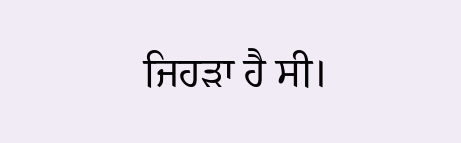ਜਿਹੜਾ ਹੈ ਸੀ।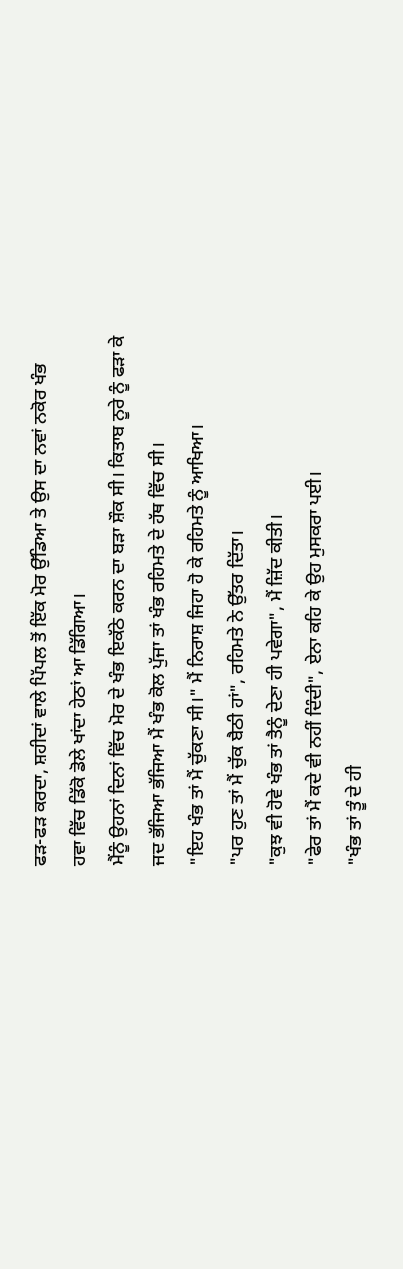ਫੜ-ਫੜ ਕਰਦਾ, ਸ਼ਹੀਦਾਂ ਵਾਲੇ ਪਿੱਪਲ ਤੋਂ ਇੱਕ ਮੋਰ ਉੱਡਿਆ ਤੇ ਉਸ ਦਾ ਨਵਾਂ ਨਕੋਰ ਖੰਭ ਹਵਾ ਵਿੱਚ ਡਿੱਕੋ ਡੋਲੇ ਖਾਂਦਾ ਹੇਠਾਂ ਆ ਡਿੱਗਿਆ।
ਮੈਂਨੂੰ ਉਹਨਾਂ ਦਿਨਾਂ ਵਿੱਚ ਮੋਰ ਦੇ ਖੰਭ ਇਕੱਠੇ ਕਰਨ ਦਾ ਬੜਾ ਸ਼ੌਕ ਸੀ। ਕਿਤਾਬ ਨੂਰੇ ਨੂੰ ਫੜਾ ਕੇ ਜਦ ਭੱਜਿਆ ਭੱਜਿਆ ਮੈਂ ਖੰਭ ਕੋਲ ਪੁੱਜਾ ਤਾਂ ਖੰਭ ਰਹਿਮਤੇ ਦੇ ਹੱਥ ਵਿੱਚ ਸੀ।
"ਇਹ ਖੰਭ ਤਾਂ ਮੈਂ ਚੁੱਕਣਾ ਸੀ।" ਮੈਂ ਨਿਰਾਸ਼ ਜਿਹਾ ਹੋ ਕੇ ਰਹਿਮਤੇ ਨੂੰ ਆਖਿਆ।
"ਪਰ ਹੁਣ ਤਾਂ ਮੈਂ ਚੁੱਕ ਬੈਠੀ ਹਾਂ", ਰਹਿਮਤੇ ਨੇ ਉੱਤਰ ਦਿੱਤਾ।
"ਕੁਝ ਵੀ ਹੋਵੇ ਖੰਭ ਤਾਂ ਤੈਨੂੰ ਦੇਣਾ ਹੀ ਪਵੇਗਾ", ਮੈਂ ਜ਼ਿੱਦ ਕੀਤੀ।
"ਫੇਰ ਤਾਂ ਮੈਂ ਕਦੇ ਵੀ ਨਹੀਂ ਦਿੰਦੀ", ਏਨਾ ਕਹਿ ਕੇ ਉਹ ਮੁਸਕਰਾ ਪਈ।
"ਖੰਭ ਤਾਂ ਤੂੰ ਦੇ ਹੀ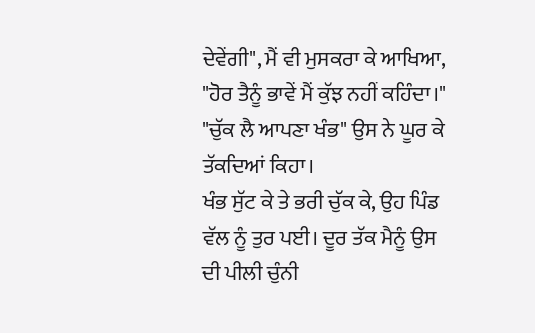ਦੇਵੇਂਗੀ", ਮੈਂ ਵੀ ਮੁਸਕਰਾ ਕੇ ਆਖਿਆ, "ਹੋਰ ਤੈਨੂੰ ਭਾਵੇਂ ਮੈਂ ਕੁੱਝ ਨਹੀਂ ਕਹਿੰਦਾ।"
"ਚੁੱਕ ਲੈ ਆਪਣਾ ਖੰਭ" ਉਸ ਨੇ ਘੂਰ ਕੇ ਤੱਕਦਿਆਂ ਕਿਹਾ।
ਖੰਭ ਸੁੱਟ ਕੇ ਤੇ ਭਰੀ ਚੁੱਕ ਕੇ, ਉਹ ਪਿੰਡ ਵੱਲ ਨੂੰ ਤੁਰ ਪਈ। ਦੂਰ ਤੱਕ ਮੈਨੂੰ ਉਸ ਦੀ ਪੀਲੀ ਚੁੰਨੀ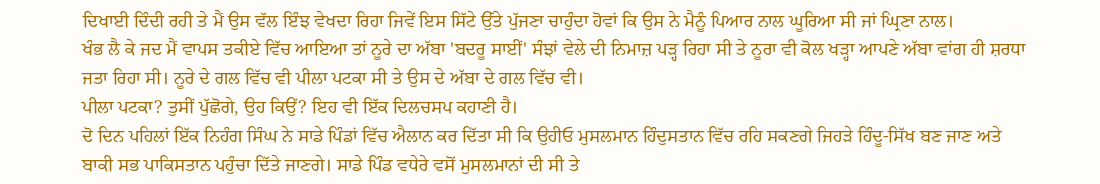ਦਿਖਾਈ ਦਿੰਦੀ ਰਹੀ ਤੇ ਮੈਂ ਉਸ ਵੱਲ ਇੰਝ ਵੇਖਦਾ ਰਿਹਾ ਜਿਵੇਂ ਇਸ ਸਿੱਟੇ ਉੱਤੇ ਪੁੱਜਣਾ ਚਾਹੁੰਦਾ ਹੋਵਾਂ ਕਿ ਉਸ ਨੇ ਮੈਨੂੰ ਪਿਆਰ ਨਾਲ ਘੂਰਿਆ ਸੀ ਜਾਂ ਘ੍ਰਿਣਾ ਨਾਲ।
ਖੰਭ ਲੈ ਕੇ ਜਦ ਮੈਂ ਵਾਪਸ ਤਕੀਏ ਵਿੱਚ ਆਇਆ ਤਾਂ ਨੂਰੇ ਦਾ ਅੱਬਾ 'ਬਦਰੂ ਸਾਈਂ' ਸੰਝਾਂ ਵੇਲੇ ਦੀ ਨਿਮਾਜ਼ ਪੜ੍ਹ ਰਿਹਾ ਸੀ ਤੇ ਨੂਰਾ ਵੀ ਕੋਲ ਖੜ੍ਹਾ ਆਪਣੇ ਅੱਬਾ ਵਾਂਗ ਹੀ ਸ਼ਰਧਾ ਜਤਾ ਰਿਹਾ ਸੀ। ਨੂਰੇ ਦੇ ਗਲ ਵਿੱਚ ਵੀ ਪੀਲਾ ਪਟਕਾ ਸੀ ਤੇ ਉਸ ਦੇ ਅੱਬਾ ਦੇ ਗਲ ਵਿੱਚ ਵੀ।
ਪੀਲਾ ਪਟਕਾ? ਤੁਸੀਂ ਪੁੱਛੋਗੇ, ਉਹ ਕਿਉਂ? ਇਹ ਵੀ ਇੱਕ ਦਿਲਚਸਪ ਕਹਾਣੀ ਹੈ।
ਦੋ ਦਿਨ ਪਹਿਲਾਂ ਇੱਕ ਨਿਹੰਗ ਸਿੰਘ ਨੇ ਸਾਡੇ ਪਿੰਡਾਂ ਵਿੱਚ ਐਲਾਨ ਕਰ ਦਿੱਤਾ ਸੀ ਕਿ ਉਹੀਓ ਮੁਸਲਮਾਨ ਹਿੰਦੁਸਤਾਨ ਵਿੱਚ ਰਹਿ ਸਕਣਗੇ ਜਿਹੜੇ ਹਿੰਦੂ-ਸਿੱਖ ਬਣ ਜਾਣ ਅਤੇ ਬਾਕੀ ਸਭ ਪਾਕਿਸਤਾਨ ਪਹੁੰਚਾ ਦਿੱਤੇ ਜਾਣਗੇ। ਸਾਡੇ ਪਿੰਡ ਵਧੇਰੇ ਵਸੋਂ ਮੁਸਲਮਾਨਾਂ ਦੀ ਸੀ ਤੇ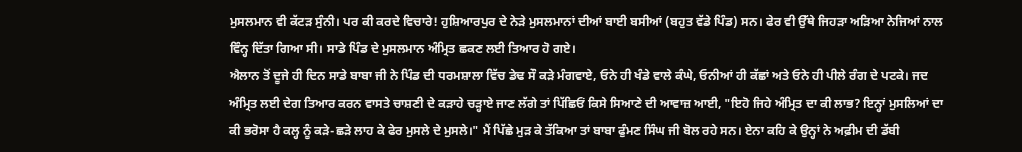ਮੁਸਲਮਾਨ ਵੀ ਕੱਟੜ ਸੁੰਨੀ। ਪਰ ਕੀ ਕਰਦੇ ਵਿਚਾਰੇ! ਹੁਸ਼ਿਆਰਪੁਰ ਦੇ ਨੇੜੇ ਮੁਸਲਮਾਨਾਂ ਦੀਆਂ ਬਾਈ ਬਸੀਆਂ (ਬਹੁਤ ਵੱਡੇ ਪਿੰਡ) ਸਨ। ਫੇਰ ਵੀ ਉੱਥੇ ਜਿਹੜਾ ਅੜਿਆ ਨੇਜਿਆਂ ਨਾਲ ਵਿੰਨ੍ਹ ਦਿੱਤਾ ਗਿਆ ਸੀ। ਸਾਡੇ ਪਿੰਡ ਦੇ ਮੁਸਲਮਾਨ ਅੰਮ੍ਰਿਤ ਛਕਣ ਲਈ ਤਿਆਰ ਹੋ ਗਏ।
ਐਲਾਨ ਤੋਂ ਦੂਜੇ ਹੀ ਦਿਨ ਸਾਡੇ ਬਾਬਾ ਜੀ ਨੇ ਪਿੰਡ ਦੀ ਧਰਮਸ਼ਾਲਾ ਵਿੱਚ ਡੇਢ ਸੌ ਕੜੇ ਮੰਗਵਾਏ, ਓਨੇ ਹੀ ਖੰਡੇ ਵਾਲੇ ਕੰਘੇ, ਓਨੀਆਂ ਹੀ ਕੱਛਾਂ ਅਤੇ ਓਨੇ ਹੀ ਪੀਲੇ ਰੰਗ ਦੇ ਪਟਕੇ। ਜਦ ਅੰਮ੍ਰਿਤ ਲਈ ਦੇਗ ਤਿਆਰ ਕਰਨ ਵਾਸਤੇ ਚਾਸ਼ਣੀ ਦੇ ਕੜਾਹੇ ਚੜ੍ਹਾਏ ਜਾਣ ਲੱਗੇ ਤਾਂ ਪਿੱਛਿਓਂ ਕਿਸੇ ਸਿਆਣੇ ਦੀ ਆਵਾਜ਼ ਆਈ, "ਇਹੋ ਜਿਹੇ ਅੰਮ੍ਰਿਤ ਦਾ ਕੀ ਲਾਭ? ਇਨ੍ਹਾਂ ਮੁਸਲਿਆਂ ਦਾ ਕੀ ਭਰੋਸਾ ਹੈ ਕਲ੍ਹ ਨੂੰ ਕੜੇ-ਛੜੇ ਲਾਹ ਕੇ ਫੇਰ ਮੁਸਲੇ ਦੇ ਮੁਸਲੇ।" ਮੈਂ ਪਿੱਛੇ ਮੁੜ ਕੇ ਤੱਕਿਆ ਤਾਂ ਬਾਬਾ ਫੁੰਮਣ ਸਿੰਘ ਜੀ ਬੋਲ ਰਹੇ ਸਨ। ਏਨਾ ਕਹਿ ਕੇ ਉਨ੍ਹਾਂ ਨੇ ਅਫ਼ੀਮ ਦੀ ਡੱਬੀ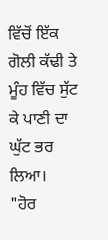ਵਿੱਚੋਂ ਇੱਕ ਗੋਲੀ ਕੱਢੀ ਤੇ ਮੂੰਹ ਵਿੱਚ ਸੁੱਟ ਕੇ ਪਾਣੀ ਦਾ ਘੁੱਟ ਭਰ ਲਿਆ।
"ਹੋਰ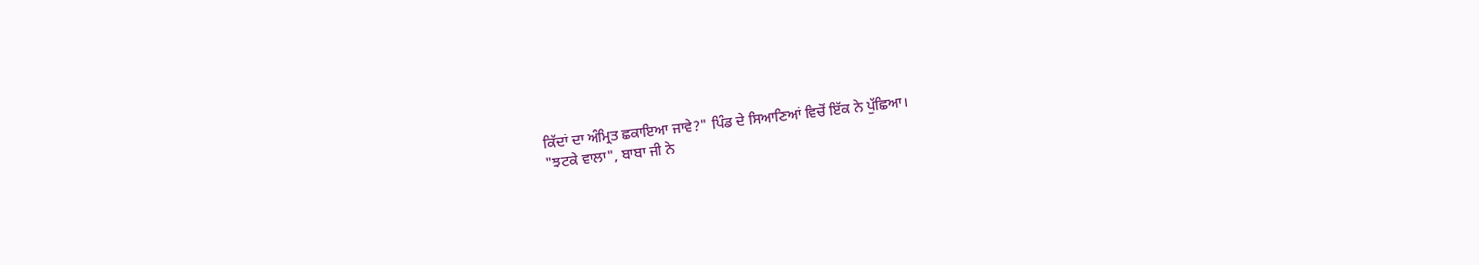ਕਿੱਦਾਂ ਦਾ ਅੰਮ੍ਰਿਤ ਛਕਾਇਆ ਜਾਵੇ?" ਪਿੰਡ ਦੇ ਸਿਆਣਿਆਂ ਵਿਚੋਂ ਇੱਕ ਨੇ ਪੁੱਛਿਆ।
"ਝਟਕੇ ਵਾਲਾ", ਬਾਬਾ ਜੀ ਨੇ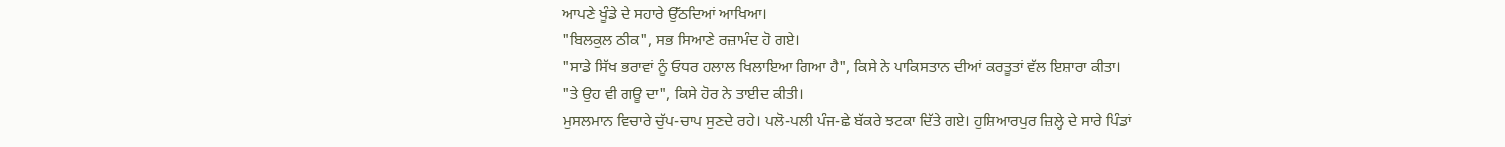ਆਪਣੇ ਖੂੰਡੇ ਦੇ ਸਹਾਰੇ ਉੱਠਦਿਆਂ ਆਖਿਆ।
"ਬਿਲਕੁਲ ਠੀਕ", ਸਭ ਸਿਆਣੇ ਰਜ਼ਾਮੰਦ ਹੋ ਗਏ।
"ਸਾਡੇ ਸਿੱਖ ਭਰਾਵਾਂ ਨੂੰ ਓਧਰ ਹਲਾਲ ਖਿਲਾਇਆ ਗਿਆ ਹੈ", ਕਿਸੇ ਨੇ ਪਾਕਿਸਤਾਨ ਦੀਆਂ ਕਰਤੂਤਾਂ ਵੱਲ ਇਸ਼ਾਰਾ ਕੀਤਾ।
"ਤੇ ਉਹ ਵੀ ਗਊ ਦਾ", ਕਿਸੇ ਹੋਰ ਨੇ ਤਾਈਦ ਕੀਤੀ।
ਮੁਸਲਮਾਨ ਵਿਚਾਰੇ ਚੁੱਪ-ਚਾਪ ਸੁਣਦੇ ਰਹੇ। ਪਲੋ-ਪਲੀ ਪੰਜ-ਛੇ ਬੱਕਰੇ ਝਟਕਾ ਦਿੱਤੇ ਗਏ। ਹੁਸ਼ਿਆਰਪੁਰ ਜ਼ਿਲ੍ਹੇ ਦੇ ਸਾਰੇ ਪਿੰਡਾਂ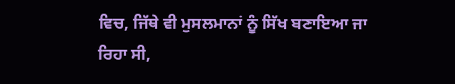ਵਿਚ, ਜਿੱਥੇ ਵੀ ਮੁਸਲਮਾਨਾਂ ਨੂੰ ਸਿੱਖ ਬਣਾਇਆ ਜਾ ਰਿਹਾ ਸੀ,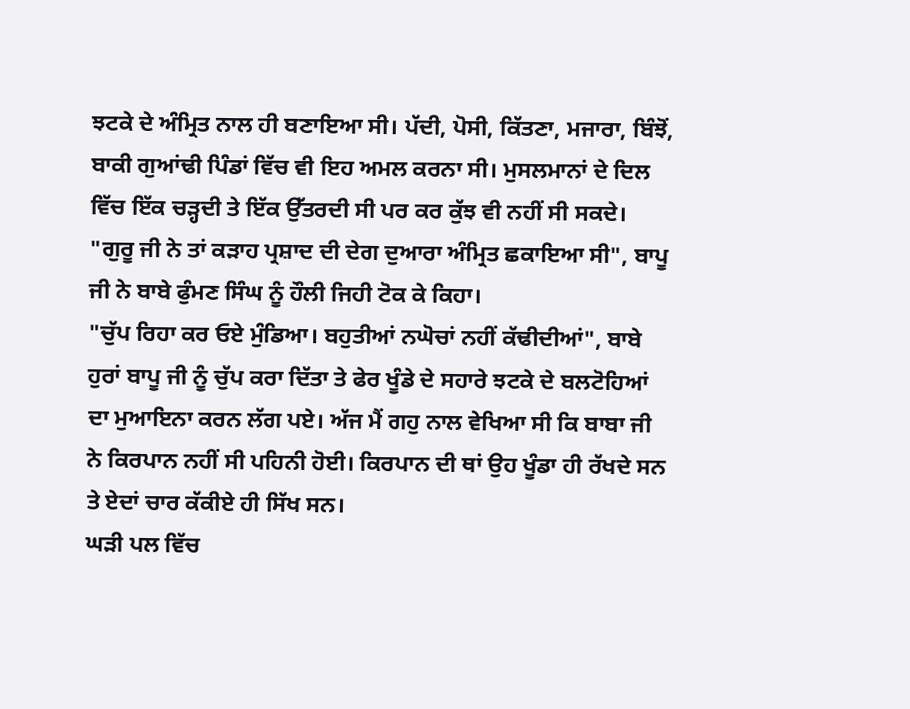ਝਟਕੇ ਦੇ ਅੰਮ੍ਰਿਤ ਨਾਲ ਹੀ ਬਣਾਇਆ ਸੀ। ਪੱਦੀ, ਪੋਸੀ, ਕਿੱਤਣਾ, ਮਜਾਰਾ, ਬਿੰਝੋਂ, ਬਾਕੀ ਗੁਆਂਢੀ ਪਿੰਡਾਂ ਵਿੱਚ ਵੀ ਇਹ ਅਮਲ ਕਰਨਾ ਸੀ। ਮੁਸਲਮਾਨਾਂ ਦੇ ਦਿਲ ਵਿੱਚ ਇੱਕ ਚੜ੍ਹਦੀ ਤੇ ਇੱਕ ਉੱਤਰਦੀ ਸੀ ਪਰ ਕਰ ਕੁੱਝ ਵੀ ਨਹੀਂ ਸੀ ਸਕਦੇ।
"ਗੁਰੂ ਜੀ ਨੇ ਤਾਂ ਕੜਾਹ ਪ੍ਰਸ਼ਾਦ ਦੀ ਦੇਗ ਦੁਆਰਾ ਅੰਮ੍ਰਿਤ ਛਕਾਇਆ ਸੀ", ਬਾਪੂ ਜੀ ਨੇ ਬਾਬੇ ਫੁੰਮਣ ਸਿੰਘ ਨੂੰ ਹੌਲੀ ਜਿਹੀ ਟੋਕ ਕੇ ਕਿਹਾ।
"ਚੁੱਪ ਰਿਹਾ ਕਰ ਓਏ ਮੁੰਡਿਆ। ਬਹੁਤੀਆਂ ਨਘੋਚਾਂ ਨਹੀਂ ਕੱਢੀਦੀਆਂ", ਬਾਬੇ ਹੁਰਾਂ ਬਾਪੂ ਜੀ ਨੂੰ ਚੁੱਪ ਕਰਾ ਦਿੱਤਾ ਤੇ ਫੇਰ ਖੂੰਡੇ ਦੇ ਸਹਾਰੇ ਝਟਕੇ ਦੇ ਬਲਟੋਹਿਆਂ ਦਾ ਮੁਆਇਨਾ ਕਰਨ ਲੱਗ ਪਏ। ਅੱਜ ਮੈਂ ਗਹੁ ਨਾਲ ਵੇਖਿਆ ਸੀ ਕਿ ਬਾਬਾ ਜੀ ਨੇ ਕਿਰਪਾਨ ਨਹੀਂ ਸੀ ਪਹਿਨੀ ਹੋਈ। ਕਿਰਪਾਨ ਦੀ ਥਾਂ ਉਹ ਖੂੰਡਾ ਹੀ ਰੱਖਦੇ ਸਨ ਤੇ ਏਦਾਂ ਚਾਰ ਕੱਕੀਏ ਹੀ ਸਿੱਖ ਸਨ।
ਘੜੀ ਪਲ ਵਿੱਚ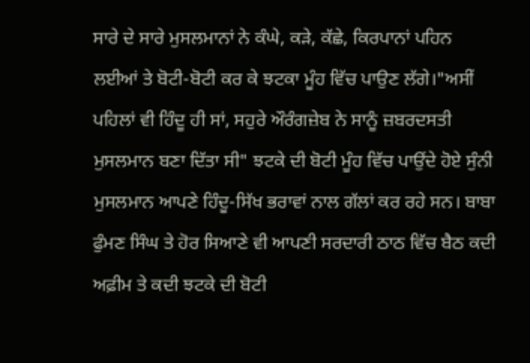ਸਾਰੇ ਦੇ ਸਾਰੇ ਮੁਸਲਮਾਨਾਂ ਨੇ ਕੰਘੇ, ਕੜੇ, ਕੱਛੇ, ਕਿਰਪਾਨਾਂ ਪਹਿਨ ਲਈਆਂ ਤੇ ਬੋਟੀ-ਬੋਟੀ ਕਰ ਕੇ ਝਟਕਾ ਮੂੰਹ ਵਿੱਚ ਪਾਉਣ ਲੱਗੇ।"ਅਸੀਂ ਪਹਿਲਾਂ ਵੀ ਹਿੰਦੂ ਹੀ ਸਾਂ, ਸਹੁਰੇ ਔਰੰਗਜ਼ੇਬ ਨੇ ਸਾਨੂੰ ਜ਼ਬਰਦਸਤੀ ਮੁਸਲਮਾਨ ਬਣਾ ਦਿੱਤਾ ਸੀ" ਝਟਕੇ ਦੀ ਬੋਟੀ ਮੂੰਹ ਵਿੱਚ ਪਾਉਂਦੇ ਹੋਏ ਸੁੰਨੀ ਮੁਸਲਮਾਨ ਆਪਣੇ ਹਿੰਦੂ-ਸਿੱਖ ਭਰਾਵਾਂ ਨਾਲ ਗੱਲਾਂ ਕਰ ਰਹੇ ਸਨ। ਬਾਬਾ ਫੁੰਮਣ ਸਿੰਘ ਤੇ ਹੋਰ ਸਿਆਣੇ ਵੀ ਆਪਣੀ ਸਰਦਾਰੀ ਠਾਠ ਵਿੱਚ ਬੈਠ ਕਦੀ ਅਫ਼ੀਮ ਤੇ ਕਦੀ ਝਟਕੇ ਦੀ ਬੋਟੀ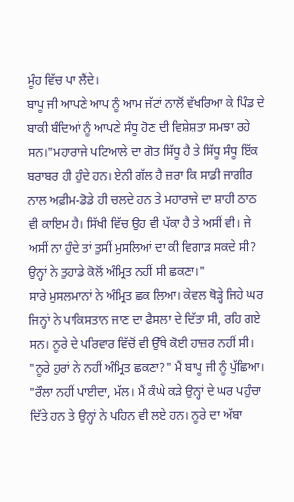ਮੂੰਹ ਵਿੱਚ ਪਾ ਲੈਂਦੇ।
ਬਾਪੂ ਜੀ ਆਪਣੇ ਆਪ ਨੂੰ ਆਮ ਜੱਟਾਂ ਨਾਲੋਂ ਵੱਖਰਿਆ ਕੇ ਪਿੰਡ ਦੇ ਬਾਕੀ ਬੰਦਿਆਂ ਨੂੰ ਆਪਣੇ ਸੰਧੂ ਹੋਣ ਦੀ ਵਿਸ਼ੇਸ਼ਤਾ ਸਮਝਾ ਰਹੇ ਸਨ।"ਮਹਾਰਾਜੇ ਪਟਿਆਲੇ ਦਾ ਗੋਤ ਸਿੱਧੂ ਹੈ ਤੇ ਸਿੱਧੂ ਸੰਧੂ ਇੱਕ ਬਰਾਬਰ ਹੀ ਹੁੰਦੇ ਹਨ। ਏਨੀ ਗੱਲ ਹੈ ਜ਼ਰਾ ਕਿ ਸਾਡੀ ਜਾਗੀਰ ਨਾਲ ਅਫ਼ੀਮ-ਡੋਡੇ ਹੀ ਚਲਦੇ ਹਨ ਤੇ ਮਹਾਰਾਜੇ ਦਾ ਸ਼ਾਹੀ ਠਾਠ ਵੀ ਕਾਇਮ ਹੈ। ਸਿੱਖੀ ਵਿੱਚ ਉਹ ਵੀ ਪੱਕਾ ਹੈ ਤੇ ਅਸੀਂ ਵੀ। ਜੇ ਅਸੀਂ ਨਾ ਹੁੰਦੇ ਤਾਂ ਤੁਸੀਂ ਮੁਸਲਿਆਂ ਦਾ ਕੀ ਵਿਗਾੜ ਸਕਦੇ ਸੀ? ਉਨ੍ਹਾਂ ਨੇ ਤੁਹਾਡੇ ਕੋਲੋਂ ਅੰਮ੍ਰਿਤ ਨਹੀਂ ਸੀ ਛਕਣਾ।"
ਸਾਰੇ ਮੁਸਲਮਾਨਾਂ ਨੇ ਅੰਮ੍ਰਿਤ ਛਕ ਲਿਆ। ਕੇਵਲ ਥੋੜ੍ਹੇ ਜਿਹੇ ਘਰ ਜਿਨ੍ਹਾਂ ਨੇ ਪਾਕਿਸਤਾਨ ਜਾਣ ਦਾ ਫੈਸਲਾ ਦੇ ਦਿੱਤਾ ਸੀ, ਰਹਿ ਗਏ ਸਨ। ਨੂਰੇ ਦੇ ਪਰਿਵਾਰ ਵਿੱਚੋਂ ਵੀ ਉੱਥੇ ਕੋਈ ਹਾਜ਼ਰ ਨਹੀਂ ਸੀ।
"ਨੂਰੇ ਹੁਰਾਂ ਨੇ ਨਹੀਂ ਅੰਮ੍ਰਿਤ ਛਕਣਾ?" ਮੈਂ ਬਾਪੂ ਜੀ ਨੂੰ ਪੁੱਛਿਆ।
"ਰੌਲਾ ਨਹੀਂ ਪਾਈਦਾ, ਮੱਲ। ਮੈਂ ਕੰਘੇ ਕੜੇ ਉਨ੍ਹਾਂ ਦੇ ਘਰ ਪਹੁੰਚਾ ਦਿੱਤੇ ਹਨ ਤੇ ਉਨ੍ਹਾਂ ਨੇ ਪਹਿਨ ਵੀ ਲਏ ਹਨ। ਨੂਰੇ ਦਾ ਅੱਬਾ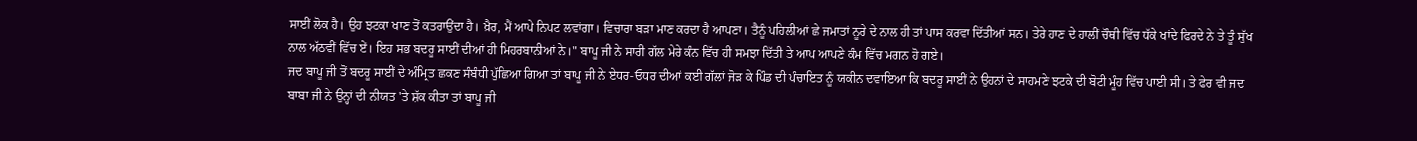ਸਾਈਂ ਲੋਕ ਹੈ। ਉਹ ਝਟਕਾ ਖਾਣ ਤੋਂ ਕਤਰਾਉਂਦਾ ਹੈ। ਖ਼ੈਰ, ਮੈਂ ਆਪੇ ਨਿਪਟ ਲਵਾਂਗਾ। ਵਿਚਾਰਾ ਬੜਾ ਮਾਣ ਕਰਦਾ ਹੈ ਆਪਣਾ। ਤੈਨੂੰ ਪਹਿਲੀਆਂ ਛੇ ਜਮਾਤਾਂ ਨੂਰੇ ਦੇ ਨਾਲ ਹੀ ਤਾਂ ਪਾਸ ਕਰਵਾ ਦਿੱਤੀਆਂ ਸਨ। ਤੇਰੇ ਹਾਣ ਦੇ ਹਾਲੀਂ ਚੌਥੀ ਵਿੱਚ ਧੱਕੇ ਖਾਂਦੇ ਫਿਰਦੇ ਨੇ ਤੇ ਤੂੰ ਸੁੱਖ ਨਾਲ ਅੱਠਵੀਂ ਵਿੱਚ ਏਂ। ਇਹ ਸਭ ਬਦਰੂ ਸਾਈਂ ਦੀਆਂ ਹੀ ਮਿਹਰਬਾਨੀਆਂ ਨੇ।" ਬਾਪੂ ਜੀ ਨੇ ਸਾਰੀ ਗੱਲ ਮੇਰੇ ਕੰਨ ਵਿੱਚ ਹੀ ਸਮਝਾ ਦਿੱਤੀ ਤੇ ਆਪ ਆਪਣੇ ਕੰਮ ਵਿੱਚ ਮਗਨ ਹੋ ਗਏ।
ਜਦ ਬਾਪੂ ਜੀ ਤੋਂ ਬਦਰੂ ਸਾਈਂ ਦੇ ਅੰਮ੍ਰਿਤ ਛਕਣ ਸੰਬੰਧੀ ਪੁੱਛਿਆ ਗਿਆ ਤਾਂ ਬਾਪੂ ਜੀ ਨੇ ਏਧਰ-ਓਧਰ ਦੀਆਂ ਕਈ ਗੱਲਾਂ ਜੋੜ ਕੇ ਪਿੰਡ ਦੀ ਪੰਚਾਇਤ ਨੂੰ ਯਕੀਨ ਦਵਾਇਆ ਕਿ ਬਦਰੂ ਸਾਈਂ ਨੇ ਉਹਨਾਂ ਦੇ ਸਾਹਮਣੇ ਝਟਕੇ ਦੀ ਬੋਟੀ ਮੂੰਹ ਵਿੱਚ ਪਾਈ ਸੀ। ਤੇ ਫੇਰ ਵੀ ਜਦ ਬਾਬਾ ਜੀ ਨੇ ਉਨ੍ਹਾਂ ਦੀ ਨੀਯਤ 'ਤੇ ਸ਼ੱਕ ਕੀਤਾ ਤਾਂ ਬਾਪੂ ਜੀ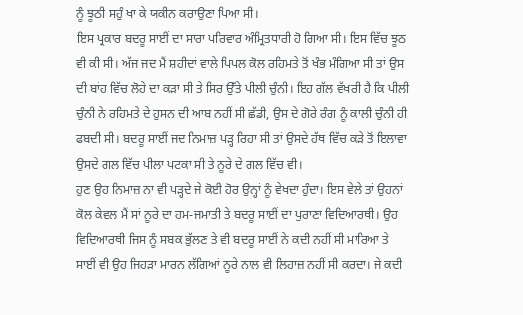ਨੂੰ ਝੂਠੀ ਸਹੁੰ ਖਾ ਕੇ ਯਕੀਨ ਕਰਾਉਣਾ ਪਿਆ ਸੀ।
ਇਸ ਪ੍ਰਕਾਰ ਬਦਰੂ ਸਾਈਂ ਦਾ ਸਾਰਾ ਪਰਿਵਾਰ ਅੰਮ੍ਰਿਤਧਾਰੀ ਹੋ ਗਿਆ ਸੀ। ਇਸ ਵਿੱਚ ਝੂਠ ਵੀ ਕੀ ਸੀ। ਅੱਜ ਜਦ ਮੈਂ ਸ਼ਹੀਦਾਂ ਵਾਲੇ ਪਿਪਲ ਕੋਲ ਰਹਿਮਤੇ ਤੋਂ ਖੰਭ ਮੰਗਿਆ ਸੀ ਤਾਂ ਉਸ ਦੀ ਬਾਂਹ ਵਿੱਚ ਲੋਹੇ ਦਾ ਕੜਾ ਸੀ ਤੇ ਸਿਰ ਉੱਤੇ ਪੀਲੀ ਚੁੰਨੀ। ਇਹ ਗੱਲ ਵੱਖਰੀ ਹੈ ਕਿ ਪੀਲੀ ਚੁੰਨੀ ਨੇ ਰਹਿਮਤੇ ਦੇ ਹੁਸਨ ਦੀ ਆਬ ਨਹੀਂ ਸੀ ਛੱਡੀ, ਉਸ ਦੇ ਗੋਰੇ ਰੰਗ ਨੂੰ ਕਾਲੀ ਚੁੰਨੀ ਹੀ ਫਬਦੀ ਸੀ। ਬਦਰੂ ਸਾਈਂ ਜਦ ਨਿਮਾਜ਼ ਪੜ੍ਹ ਰਿਹਾ ਸੀ ਤਾਂ ਉਸਦੇ ਹੱਥ ਵਿੱਚ ਕੜੇ ਤੋਂ ਇਲਾਵਾ ਉਸਦੇ ਗਲ ਵਿੱਚ ਪੀਲਾ ਪਟਕਾ ਸੀ ਤੇ ਨੂਰੇ ਦੇ ਗਲ ਵਿੱਚ ਵੀ।
ਹੁਣ ਉਹ ਨਿਮਾਜ਼ ਨਾ ਵੀ ਪੜ੍ਹਦੇ ਜੇ ਕੋਈ ਹੋਰ ਉਨ੍ਹਾਂ ਨੂੰ ਵੇਖਦਾ ਹੁੰਦਾ। ਇਸ ਵੇਲੇ ਤਾਂ ਉਹਨਾਂ ਕੋਲ ਕੇਵਲ ਮੈਂ ਸਾਂ ਨੂਰੇ ਦਾ ਹਮ-ਜਮਾਤੀ ਤੇ ਬਦਰੂ ਸਾਈਂ ਦਾ ਪੁਰਾਣਾ ਵਿਦਿਆਰਥੀ। ਉਹ ਵਿਦਿਆਰਥੀ ਜਿਸ ਨੂੰ ਸਬਕ ਭੁੱਲਣ ਤੇ ਵੀ ਬਦਰੂ ਸਾਈਂ ਨੇ ਕਦੀ ਨਹੀਂ ਸੀ ਮਾਰਿਆ ਤੇ ਸਾਈਂ ਵੀ ਉਹ ਜਿਹੜਾ ਮਾਰਨ ਲੱਗਿਆਂ ਨੂਰੇ ਨਾਲ ਵੀ ਲਿਹਾਜ਼ ਨਹੀਂ ਸੀ ਕਰਦਾ। ਜੇ ਕਦੀ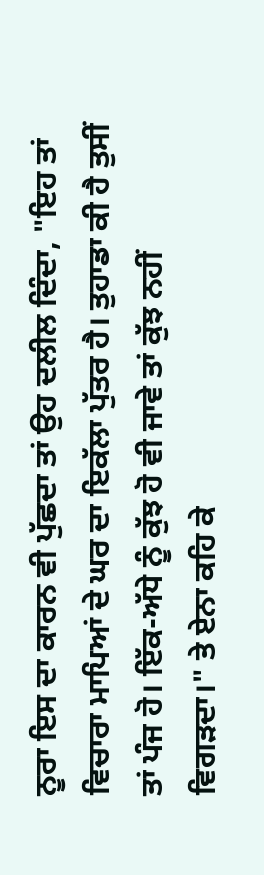ਨੂਰਾ ਇਸ ਦਾ ਕਾਰਨ ਵੀ ਪੁੱਛਦਾ ਤਾਂ ਉਹ ਦਲੀਲ ਦਿੰਦਾ, "ਇਹ ਤਾਂ ਵਿਚਾਰਾ ਮਾਪਿਆਂ ਦੇ ਘਰ ਦਾ ਇਕੱਲਾ ਪੁੱਤਰ ਹੈ। ਤੁਹਾਡਾ ਕੀ ਹੈ ਤੁਸੀਂ ਤਾਂ ਪੰਜ ਹੋ। ਇੱਕ-ਅੱਧੇ ਨੂੰ ਕੁੱਝ ਹੋ ਵੀ ਜਾਵੇ ਤਾਂ ਕੁੱਝ ਨਹੀਂ ਵਿਗੜਦਾ।" ਤੇ ਏਨਾ ਕਹਿ ਕੇ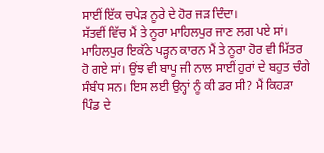ਸਾਈਂ ਇੱਕ ਚਪੇੜ ਨੂਰੇ ਦੇ ਹੋਰ ਜੜ ਦਿੰਦਾ।
ਸੱਤਵੀਂ ਵਿੱਚ ਮੈਂ ਤੇ ਨੂਰਾ ਮਾਹਿਲਪੁਰ ਜਾਣ ਲਗ ਪਏ ਸਾਂ। ਮਾਹਿਲਪੁਰ ਇਕੱਠੇ ਪੜ੍ਹਨ ਕਾਰਨ ਮੈਂ ਤੇ ਨੂਰਾ ਹੋਰ ਵੀ ਮਿੱਤਰ ਹੋ ਗਏ ਸਾਂ। ਉਂਝ ਵੀ ਬਾਪੂ ਜੀ ਨਾਲ ਸਾਈਂ ਹੁਰਾਂ ਦੇ ਬਹੁਤ ਚੰਗੇ ਸੰਬੰਧ ਸਨ। ਇਸ ਲਈ ਉਨ੍ਹਾਂ ਨੂੰ ਕੀ ਡਰ ਸੀ? ਮੈਂ ਕਿਹੜਾ ਪਿੰਡ ਦੇ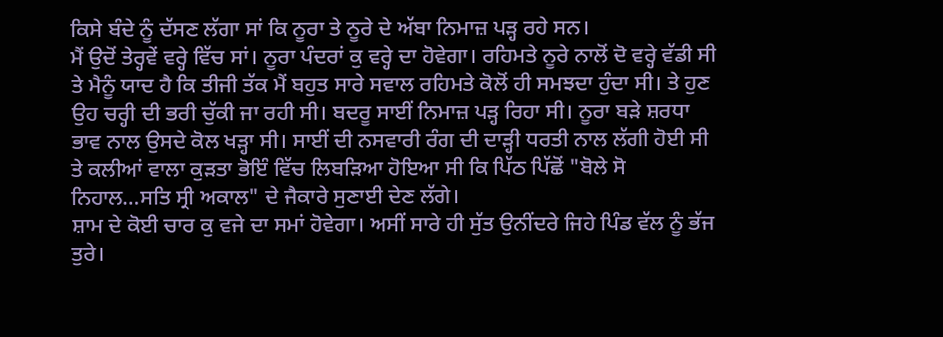ਕਿਸੇ ਬੰਦੇ ਨੂੰ ਦੱਸਣ ਲੱਗਾ ਸਾਂ ਕਿ ਨੂਰਾ ਤੇ ਨੂਰੇ ਦੇ ਅੱਬਾ ਨਿਮਾਜ਼ ਪੜ੍ਹ ਰਹੇ ਸਨ।
ਮੈਂ ਉਦੋਂ ਤੇਰ੍ਹਵੇਂ ਵਰ੍ਹੇ ਵਿੱਚ ਸਾਂ। ਨੂਰਾ ਪੰਦਰਾਂ ਕੁ ਵਰ੍ਹੇ ਦਾ ਹੋਵੇਗਾ। ਰਹਿਮਤੇ ਨੂਰੇ ਨਾਲੋਂ ਦੋ ਵਰ੍ਹੇ ਵੱਡੀ ਸੀ ਤੇ ਮੈਨੂੰ ਯਾਦ ਹੈ ਕਿ ਤੀਜੀ ਤੱਕ ਮੈਂ ਬਹੁਤ ਸਾਰੇ ਸਵਾਲ ਰਹਿਮਤੇ ਕੋਲੋਂ ਹੀ ਸਮਝਦਾ ਹੁੰਦਾ ਸੀ। ਤੇ ਹੁਣ ਉਹ ਚਰ੍ਹੀ ਦੀ ਭਰੀ ਚੁੱਕੀ ਜਾ ਰਹੀ ਸੀ। ਬਦਰੂ ਸਾਈਂ ਨਿਮਾਜ਼ ਪੜ੍ਹ ਰਿਹਾ ਸੀ। ਨੂਰਾ ਬੜੇ ਸ਼ਰਧਾ ਭਾਵ ਨਾਲ ਉਸਦੇ ਕੋਲ ਖੜ੍ਹਾ ਸੀ। ਸਾਈਂ ਦੀ ਨਸਵਾਰੀ ਰੰਗ ਦੀ ਦਾੜ੍ਹੀ ਧਰਤੀ ਨਾਲ ਲੱਗੀ ਹੋਈ ਸੀ ਤੇ ਕਲੀਆਂ ਵਾਲਾ ਕੁੜਤਾ ਭੋਇੰ ਵਿੱਚ ਲਿਬੜਿਆ ਹੋਇਆ ਸੀ ਕਿ ਪਿੱਠ ਪਿੱਛੋਂ "ਬੋਲੇ ਸੋ ਨਿਹਾਲ…ਸਤਿ ਸ੍ਰੀ ਅਕਾਲ" ਦੇ ਜੈਕਾਰੇ ਸੁਣਾਈ ਦੇਣ ਲੱਗੇ।
ਸ਼ਾਮ ਦੇ ਕੋਈ ਚਾਰ ਕੁ ਵਜੇ ਦਾ ਸਮਾਂ ਹੋਵੇਗਾ। ਅਸੀਂ ਸਾਰੇ ਹੀ ਸੁੱਤ ਉਨੀਂਦਰੇ ਜਿਹੇ ਪਿੰਡ ਵੱਲ ਨੂੰ ਭੱਜ ਤੁਰੇ।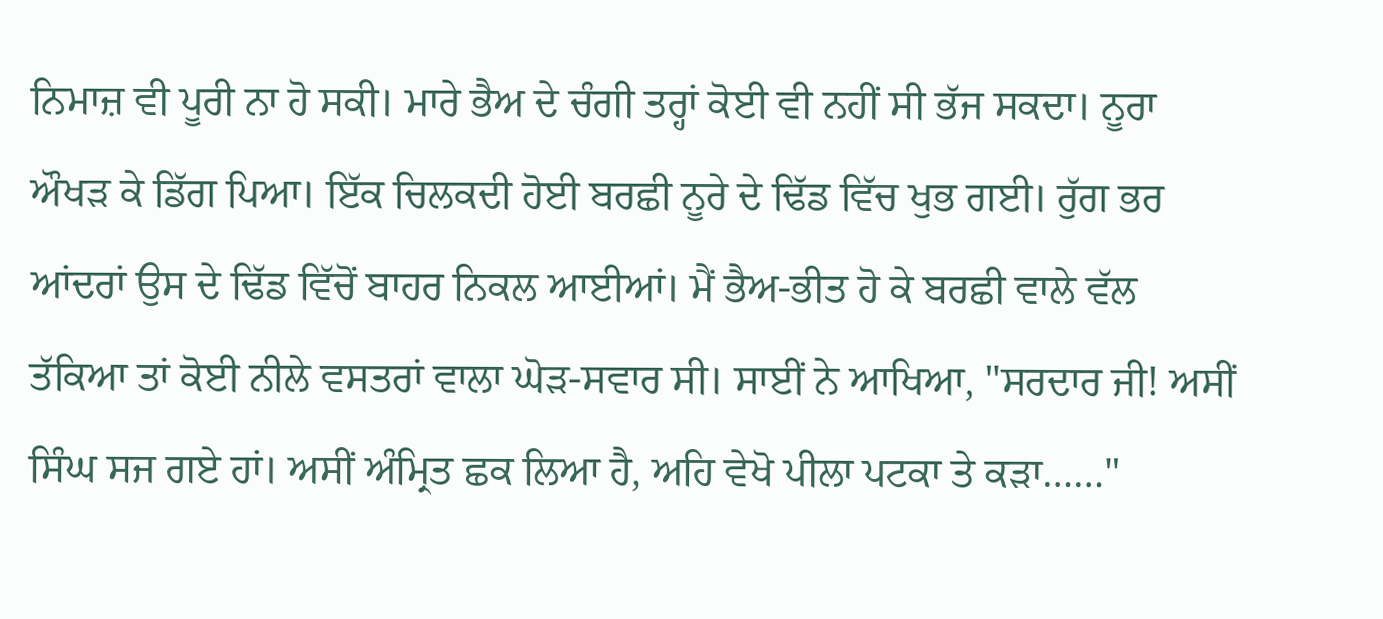ਨਿਮਾਜ਼ ਵੀ ਪੂਰੀ ਨਾ ਹੋ ਸਕੀ। ਮਾਰੇ ਭੈਅ ਦੇ ਚੰਗੀ ਤਰ੍ਹਾਂ ਕੋਈ ਵੀ ਨਹੀਂ ਸੀ ਭੱਜ ਸਕਦਾ। ਨੂਰਾ ਔਖੜ ਕੇ ਡਿੱਗ ਪਿਆ। ਇੱਕ ਚਿਲਕਦੀ ਹੋਈ ਬਰਛੀ ਨੂਰੇ ਦੇ ਢਿੱਡ ਵਿੱਚ ਖੁਭ ਗਈ। ਰੁੱਗ ਭਰ ਆਂਦਰਾਂ ਉਸ ਦੇ ਢਿੱਡ ਵਿੱਚੋਂ ਬਾਹਰ ਨਿਕਲ ਆਈਆਂ। ਮੈਂ ਭੈਅ-ਭੀਤ ਹੋ ਕੇ ਬਰਛੀ ਵਾਲੇ ਵੱਲ ਤੱਕਿਆ ਤਾਂ ਕੋਈ ਨੀਲੇ ਵਸਤਰਾਂ ਵਾਲਾ ਘੋੜ-ਸਵਾਰ ਸੀ। ਸਾਈਂ ਨੇ ਆਖਿਆ, "ਸਰਦਾਰ ਜੀ! ਅਸੀਂ ਸਿੰਘ ਸਜ ਗਏ ਹਾਂ। ਅਸੀਂ ਅੰਮ੍ਰਿਤ ਛਕ ਲਿਆ ਹੈ, ਅਹਿ ਵੇਖੋ ਪੀਲਾ ਪਟਕਾ ਤੇ ਕੜਾ……"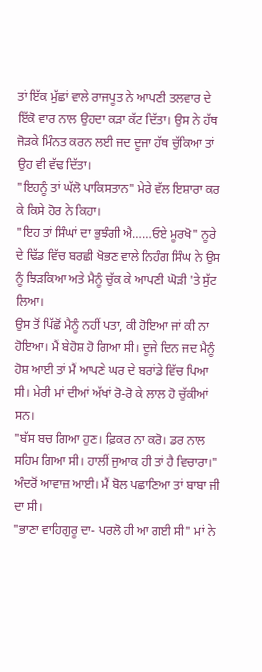ਤਾਂ ਇੱਕ ਮੁੱਛਾਂ ਵਾਲੇ ਰਾਜਪੂਤ ਨੇ ਆਪਣੀ ਤਲਵਾਰ ਦੇ ਇੱਕੋ ਵਾਰ ਨਾਲ ਉਹਦਾ ਕੜਾ ਕੱਟ ਦਿੱਤਾ। ਉਸ ਨੇ ਹੱਥ ਜੋੜਕੇ ਮਿੰਨਤ ਕਰਨ ਲਈ ਜਦ ਦੂਜਾ ਹੱਥ ਚੁੱਕਿਆ ਤਾਂ ਉਹ ਵੀ ਵੱਢ ਦਿੱਤਾ।
"ਇਹਨੂੰ ਤਾਂ ਘੱਲੋ ਪਾਕਿਸਤਾਨ" ਮੇਰੇ ਵੱਲ ਇਸ਼ਾਰਾ ਕਰ ਕੇ ਕਿਸੇ ਹੋਰ ਨੇ ਕਿਹਾ।
"ਇਹ ਤਾਂ ਸਿੰਘਾਂ ਦਾ ਭੁਝੰਗੀ ਐ……ਓਏ ਮੂਰਖੋ" ਨੂਰੇ ਦੇ ਢਿੱਡ ਵਿੱਚ ਬਰਛੀ ਖੋਭਣ ਵਾਲੇ ਨਿਹੰਗ ਸਿੰਘ ਨੇ ਉਸ ਨੂੰ ਝਿੜਕਿਆ ਅਤੇ ਮੈਨੂੰ ਚੁੱਕ ਕੇ ਆਪਣੀ ਘੋੜੀ 'ਤੇ ਸੁੱਟ ਲਿਆ।
ਉਸ ਤੋਂ ਪਿੱਛੋਂ ਮੈਨੂੰ ਨਹੀਂ ਪਤਾ, ਕੀ ਹੋਇਆ ਜਾਂ ਕੀ ਨਾ ਹੋਇਆ। ਮੈਂ ਬੇਹੋਸ਼ ਹੋ ਗਿਆ ਸੀ। ਦੂਜੇ ਦਿਨ ਜਦ ਮੈਨੂੰ ਹੋਸ਼ ਆਈ ਤਾਂ ਮੈਂ ਆਪਣੇ ਘਰ ਦੇ ਬਰਾਂਡੇ ਵਿੱਚ ਪਿਆ ਸੀ। ਮੇਰੀ ਮਾਂ ਦੀਆਂ ਅੱਖਾਂ ਰੋ-ਰੋ ਕੇ ਲਾਲ ਹੋ ਚੁੱਕੀਆਂ ਸਨ।
"ਬੱਸ ਬਚ ਗਿਆ ਹੁਣ। ਫ਼ਿਕਰ ਨਾ ਕਰੋ। ਡਰ ਨਾਲ ਸਹਿਮ ਗਿਆ ਸੀ। ਹਾਲੀਂ ਜੁਆਕ ਹੀ ਤਾਂ ਹੈ ਵਿਚਾਰਾ।" ਅੰਦਰੋਂ ਆਵਾਜ਼ ਆਈ। ਮੈਂ ਬੋਲ ਪਛਾਣਿਆ ਤਾਂ ਬਾਬਾ ਜੀ ਦਾ ਸੀ।
"ਭਾਣਾ ਵਾਹਿਗੁਰੂ ਦਾ- ਪਰਲੋ ਹੀ ਆ ਗਈ ਸੀ" ਮਾਂ ਨੇ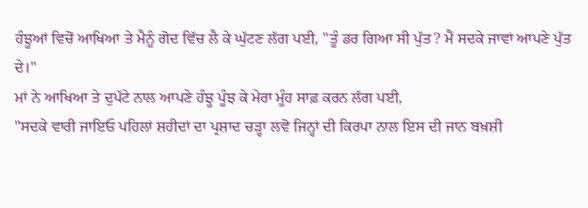ਹੰਝੂਆਂ ਵਿਚੋਂ ਆਖਿਆ ਤੇ ਮੈਨੂੰ ਗੋਦ ਵਿੱਚ ਲੈ ਕੇ ਘੁੱਟਣ ਲੱਗ ਪਈ, "ਤੂੰ ਡਰ ਗਿਆ ਸੀ ਪੁੱਤ? ਮੈਂ ਸਦਕੇ ਜਾਵਾਂ ਆਪਣੇ ਪੁੱਤ ਦੇ।"
ਮਾਂ ਨੇ ਆਖਿਆ ਤੇ ਦੁਪੱਟੇ ਨਾਲ ਆਪਣੇ ਹੰਝੂ ਪੂੰਝ ਕੇ ਮੇਰਾ ਮੂੰਹ ਸਾਫ਼ ਕਰਨ ਲੱਗ ਪਈ,
"ਸਦਕੇ ਵਾਰੀ ਜਾਇਓ ਪਹਿਲਾਂ ਸ਼ਹੀਦਾਂ ਦਾ ਪ੍ਰਸ਼ਾਦ ਚੜ੍ਹਾ ਲਵੋ ਜਿਨ੍ਹਾਂ ਦੀ ਕਿਰਪਾ ਨਾਲ ਇਸ ਦੀ ਜਾਨ ਬਖ਼ਸ਼ੀ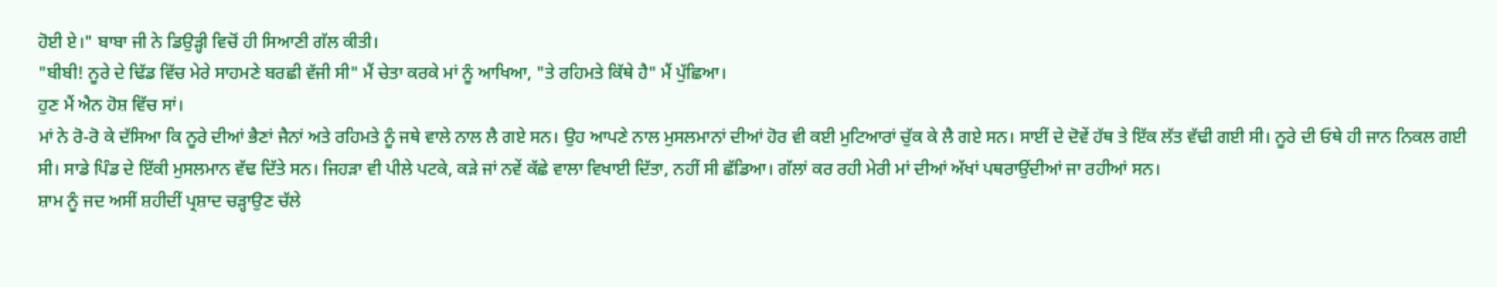ਹੋਈ ਏ।" ਬਾਬਾ ਜੀ ਨੇ ਡਿਉੜ੍ਹੀ ਵਿਚੋਂ ਹੀ ਸਿਆਣੀ ਗੱਲ ਕੀਤੀ।
"ਬੀਬੀ! ਨੂਰੇ ਦੇ ਢਿੱਡ ਵਿੱਚ ਮੇਰੇ ਸਾਹਮਣੇ ਬਰਛੀ ਵੱਜੀ ਸੀ" ਮੈਂ ਚੇਤਾ ਕਰਕੇ ਮਾਂ ਨੂੰ ਆਖਿਆ, "ਤੇ ਰਹਿਮਤੇ ਕਿੱਥੇ ਹੈ" ਮੈਂ ਪੁੱਛਿਆ।
ਹੁਣ ਮੈਂ ਐਨ ਹੋਸ਼ ਵਿੱਚ ਸਾਂ।
ਮਾਂ ਨੇ ਰੋ-ਰੋ ਕੇ ਦੱਸਿਆ ਕਿ ਨੂਰੇ ਦੀਆਂ ਭੈਣਾਂ ਜੈਨਾਂ ਅਤੇ ਰਹਿਮਤੇ ਨੂੰ ਜਥੇ ਵਾਲੇ ਨਾਲ ਲੈ ਗਏ ਸਨ। ਉਹ ਆਪਣੇ ਨਾਲ ਮੁਸਲਮਾਨਾਂ ਦੀਆਂ ਹੋਰ ਵੀ ਕਈ ਮੁਟਿਆਰਾਂ ਚੁੱਕ ਕੇ ਲੈ ਗਏ ਸਨ। ਸਾਈਂ ਦੇ ਦੋਵੇਂ ਹੱਥ ਤੇ ਇੱਕ ਲੱਤ ਵੱਢੀ ਗਈ ਸੀ। ਨੂਰੇ ਦੀ ਓਥੇ ਹੀ ਜਾਨ ਨਿਕਲ ਗਈ ਸੀ। ਸਾਡੇ ਪਿੰਡ ਦੇ ਇੱਕੀ ਮੁਸਲਮਾਨ ਵੱਢ ਦਿੱਤੇ ਸਨ। ਜਿਹੜਾ ਵੀ ਪੀਲੇ ਪਟਕੇ, ਕੜੇ ਜਾਂ ਨਵੇਂ ਕੱਛੇ ਵਾਲਾ ਵਿਖਾਈ ਦਿੱਤਾ, ਨਹੀਂ ਸੀ ਛੱਡਿਆ। ਗੱਲਾਂ ਕਰ ਰਹੀ ਮੇਰੀ ਮਾਂ ਦੀਆਂ ਅੱਖਾਂ ਪਥਰਾਉਂਦੀਆਂ ਜਾ ਰਹੀਆਂ ਸਨ।
ਸ਼ਾਮ ਨੂੰ ਜਦ ਅਸੀਂ ਸ਼ਹੀਦੀਂ ਪ੍ਰਸ਼ਾਦ ਚੜ੍ਹਾਉਣ ਚੱਲੇ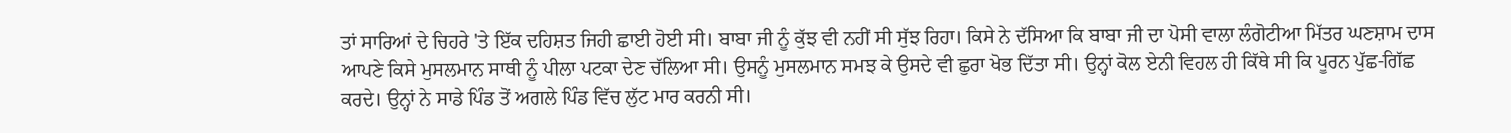ਤਾਂ ਸਾਰਿਆਂ ਦੇ ਚਿਹਰੇ 'ਤੇ ਇੱਕ ਦਹਿਸ਼ਤ ਜਿਹੀ ਛਾਈ ਹੋਈ ਸੀ। ਬਾਬਾ ਜੀ ਨੂੰ ਕੁੱਝ ਵੀ ਨਹੀਂ ਸੀ ਸੁੱਝ ਰਿਹਾ। ਕਿਸੇ ਨੇ ਦੱਸਿਆ ਕਿ ਬਾਬਾ ਜੀ ਦਾ ਪੋਸੀ ਵਾਲਾ ਲੰਗੋਟੀਆ ਮਿੱਤਰ ਘਣਸ਼ਾਮ ਦਾਸ ਆਪਣੇ ਕਿਸੇ ਮੁਸਲਮਾਨ ਸਾਥੀ ਨੂੰ ਪੀਲਾ ਪਟਕਾ ਦੇਣ ਚੱਲਿਆ ਸੀ। ਉਸਨੂੰ ਮੁਸਲਮਾਨ ਸਮਝ ਕੇ ਉਸਦੇ ਵੀ ਛੁਰਾ ਖੋਭ ਦਿੱਤਾ ਸੀ। ਉਨ੍ਹਾਂ ਕੋਲ ਏਨੀ ਵਿਹਲ ਹੀ ਕਿੱਥੇ ਸੀ ਕਿ ਪੂਰਨ ਪੁੱਛ-ਗਿੱਛ ਕਰਦੇ। ਉਨ੍ਹਾਂ ਨੇ ਸਾਡੇ ਪਿੰਡ ਤੋਂ ਅਗਲੇ ਪਿੰਡ ਵਿੱਚ ਲੁੱਟ ਮਾਰ ਕਰਨੀ ਸੀ।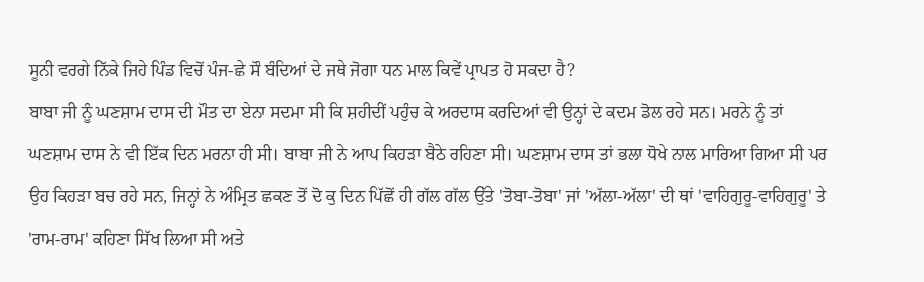ਸੂਨੀ ਵਰਗੇ ਨਿੱਕੇ ਜਿਹੇ ਪਿੰਡ ਵਿਚੋਂ ਪੰਜ-ਛੇ ਸੌ ਬੰਦਿਆਂ ਦੇ ਜਥੇ ਜੋਗਾ ਧਨ ਮਾਲ ਕਿਵੇਂ ਪ੍ਰਾਪਤ ਹੋ ਸਕਦਾ ਹੈ?
ਬਾਬਾ ਜੀ ਨੂੰ ਘਣਸ਼ਾਮ ਦਾਸ ਦੀ ਮੌਤ ਦਾ ਏਨਾ ਸਦਮਾ ਸੀ ਕਿ ਸ਼ਹੀਦੀਂ ਪਹੁੰਚ ਕੇ ਅਰਦਾਸ ਕਰਦਿਆਂ ਵੀ ਉਨ੍ਹਾਂ ਦੇ ਕਦਮ ਡੋਲ ਰਹੇ ਸਨ। ਮਰਨੇ ਨੂੰ ਤਾਂ ਘਣਸ਼ਾਮ ਦਾਸ ਨੇ ਵੀ ਇੱਕ ਦਿਨ ਮਰਨਾ ਹੀ ਸੀ। ਬਾਬਾ ਜੀ ਨੇ ਆਪ ਕਿਹੜਾ ਬੈਠੇ ਰਹਿਣਾ ਸੀ। ਘਣਸ਼ਾਮ ਦਾਸ ਤਾਂ ਭਲਾ ਧੋਖੇ ਨਾਲ ਮਾਰਿਆ ਗਿਆ ਸੀ ਪਰ ਉਹ ਕਿਹੜਾ ਬਚ ਰਹੇ ਸਨ, ਜਿਨ੍ਹਾਂ ਨੇ ਅੰਮ੍ਰਿਤ ਛਕਣ ਤੋਂ ਦੋ ਕੁ ਦਿਨ ਪਿੱਛੋਂ ਹੀ ਗੱਲ ਗੱਲ ਉੱਤੇ 'ਤੋਬਾ-ਤੋਬਾ' ਜਾਂ 'ਅੱਲਾ-ਅੱਲਾ' ਦੀ ਥਾਂ 'ਵਾਹਿਗੁਰੂ-ਵਾਹਿਗੁਰੂ' ਤੇ 'ਰਾਮ-ਰਾਮ' ਕਹਿਣਾ ਸਿੱਖ ਲਿਆ ਸੀ ਅਤੇ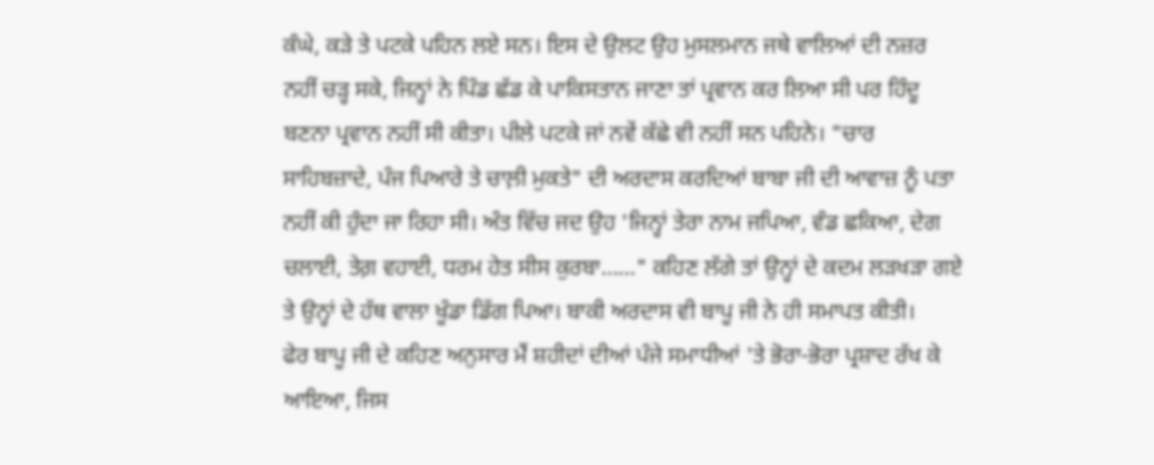ਕੰਘੇ, ਕੜੇ ਤੇ ਪਟਕੇ ਪਹਿਨ ਲਏ ਸਨ। ਇਸ ਦੇ ਉਲਟ ਉਹ ਮੁਸਲਮਾਨ ਜਥੇ ਵਾਲਿਆਂ ਦੀ ਨਜ਼ਰ ਨਹੀਂ ਚੜ੍ਹ ਸਕੇ, ਜਿਨ੍ਹਾਂ ਨੇ ਪਿੰਡ ਛੱਡ ਕੇ ਪਾਕਿਸਤਾਨ ਜਾਣਾ ਤਾਂ ਪ੍ਰਵਾਨ ਕਰ ਲਿਆ ਸੀ ਪਰ ਹਿੰਦੂ ਬਣਨਾ ਪ੍ਰਵਾਨ ਨਹੀਂ ਸੀ ਕੀਤਾ। ਪੀਲੇ ਪਟਕੇ ਜਾਂ ਨਵੇਂ ਕੱਛੇ ਵੀ ਨਹੀਂ ਸਨ ਪਹਿਨੇ। "ਚਾਰ ਸਾਹਿਬਜ਼ਾਦੇ, ਪੰਜ ਪਿਆਰੇ ਤੇ ਚਾਲ਼ੀ ਮੁਕਤੇ" ਦੀ ਅਰਦਾਸ ਕਰਦਿਆਂ ਬਾਬਾ ਜੀ ਦੀ ਆਵਾਜ਼ ਨੂੰ ਪਤਾ ਨਹੀਂ ਕੀ ਹੁੰਦਾ ਜਾ ਰਿਹਾ ਸੀ। ਅੰਤ ਵਿੱਚ ਜਦ ਉਹ 'ਜਿਨ੍ਹਾਂ ਤੇਰਾ ਨਾਮ ਜਪਿਆ, ਵੰਡ ਛਕਿਆ, ਦੇਗ ਚਲਾਈ, ਤੇਗ਼ ਵਹਾਈ, ਧਰਮ ਹੇਤ ਸੀਸ ਕੁਰਬਾ……" ਕਹਿਣ ਲੱਗੇ ਤਾਂ ਉਨ੍ਹਾਂ ਦੇ ਕਦਮ ਲੜਖੜਾ ਗਏ ਤੇ ਉਨ੍ਹਾਂ ਦੇ ਹੱਥ ਵਾਲਾ ਖੂੰਡਾ ਡਿੱਗ ਪਿਆ। ਬਾਕੀ ਅਰਦਾਸ ਵੀ ਬਾਪੂ ਜੀ ਨੇ ਹੀ ਸਮਾਪਤ ਕੀਤੀ।
ਫੇਰ ਬਾਪੂ ਜੀ ਦੇ ਕਹਿਣ ਅਨੁਸਾਰ ਮੈਂ ਸ਼ਹੀਦਾਂ ਦੀਆਂ ਪੰਜੇ ਸਮਾਧੀਆਂ 'ਤੇ ਭੋਰਾ-ਭੋਰਾ ਪ੍ਰਸ਼ਾਦ ਰੱਖ ਕੇ ਆਇਆ, ਜਿਸ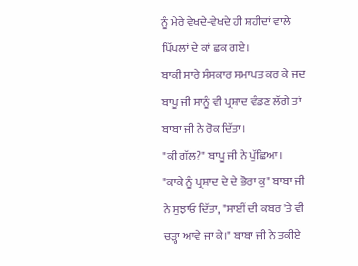ਨੂੰ ਮੇਰੇ ਵੇਖਦੇ-ਵੇਖਦੇ ਹੀ ਸ਼ਹੀਦਾਂ ਵਾਲੇ ਪਿੱਪਲਾਂ ਦੇ ਕਾਂ ਛਕ ਗਏ।
ਬਾਕੀ ਸਾਰੇ ਸੰਸਕਾਰ ਸਮਾਪਤ ਕਰ ਕੇ ਜਦ ਬਾਪੂ ਜੀ ਸਾਨੂੰ ਵੀ ਪ੍ਰਸ਼ਾਦ ਵੰਡਣ ਲੱਗੇ ਤਾਂ ਬਾਬਾ ਜੀ ਨੇ ਰੋਕ ਦਿੱਤਾ।
"ਕੀ ਗੱਲ?" ਬਾਪੂ ਜੀ ਨੇ ਪੁੱਛਿਆ।
"ਕਾਕੇ ਨੂੰ ਪ੍ਰਸ਼ਾਦ ਦੇ ਦੇ ਭੋਰਾ ਕੁ" ਬਾਬਾ ਜੀ ਨੇ ਸੁਝਾਓ ਦਿੱਤਾ, "ਸਾਈਂ ਦੀ ਕਬਰ 'ਤੇ ਵੀ ਚੜ੍ਹਾ ਆਵੇ ਜਾ ਕੇ।" ਬਾਬਾ ਜੀ ਨੇ ਤਕੀਏ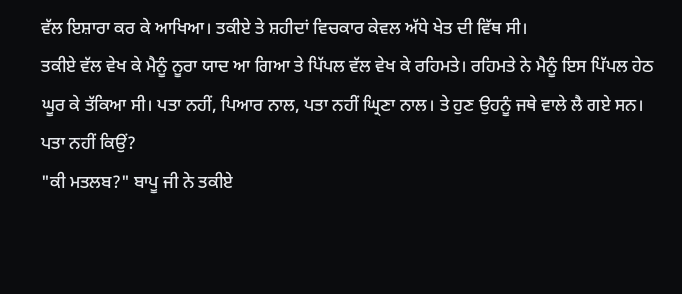ਵੱਲ ਇਸ਼ਾਰਾ ਕਰ ਕੇ ਆਖਿਆ। ਤਕੀਏ ਤੇ ਸ਼ਹੀਦਾਂ ਵਿਚਕਾਰ ਕੇਵਲ ਅੱਧੇ ਖੇਤ ਦੀ ਵਿੱਥ ਸੀ।
ਤਕੀਏ ਵੱਲ ਵੇਖ ਕੇ ਮੈਨੂੰ ਨੂਰਾ ਯਾਦ ਆ ਗਿਆ ਤੇ ਪਿੱਪਲ ਵੱਲ ਵੇਖ ਕੇ ਰਹਿਮਤੇ। ਰਹਿਮਤੇ ਨੇ ਮੈਨੂੰ ਇਸ ਪਿੱਪਲ ਹੇਠ ਘੂਰ ਕੇ ਤੱਕਿਆ ਸੀ। ਪਤਾ ਨਹੀਂ, ਪਿਆਰ ਨਾਲ, ਪਤਾ ਨਹੀਂ ਘ੍ਰਿਣਾ ਨਾਲ। ਤੇ ਹੁਣ ਉਹਨੂੰ ਜਥੇ ਵਾਲੇ ਲੈ ਗਏ ਸਨ। ਪਤਾ ਨਹੀਂ ਕਿਉਂ?
"ਕੀ ਮਤਲਬ?" ਬਾਪੂ ਜੀ ਨੇ ਤਕੀਏ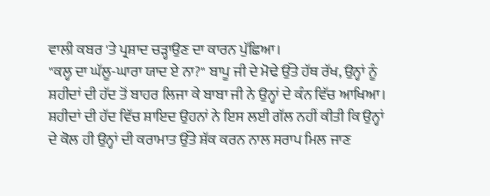ਵਾਲੀ ਕਬਰ 'ਤੇ ਪ੍ਰਸ਼ਾਦ ਚੜ੍ਹਾਉਣ ਦਾ ਕਾਰਨ ਪੁੱਛਿਆ।
"ਕਲ੍ਹ ਦਾ ਘੱਲੂ-ਘਾਰਾ ਯਾਦ ਏ ਨਾ?" ਬਾਪੂ ਜੀ ਦੇ ਮੋਢੇ ਉੱਤੇ ਹੱਥ ਰੱਖ, ਉਨ੍ਹਾਂ ਨੂੰ ਸ਼ਹੀਦਾਂ ਦੀ ਹੱਦ ਤੋਂ ਬਾਹਰ ਲਿਜਾ ਕੇ ਬਾਬਾ ਜੀ ਨੇ ਉਨ੍ਹਾਂ ਦੇ ਕੰਨ ਵਿੱਚ ਆਖਿਆ। ਸ਼ਹੀਦਾਂ ਦੀ ਹੱਦ ਵਿੱਚ ਸ਼ਾਇਦ ਉਹਨਾਂ ਨੇ ਇਸ ਲਈ ਗੱਲ ਨਹੀਂ ਕੀਤੀ ਕਿ ਉਨ੍ਹਾਂ ਦੇ ਕੋਲ ਹੀ ਉਨ੍ਹਾਂ ਦੀ ਕਰਾਮਾਤ ਉੱਤੇ ਸ਼ੱਕ ਕਰਨ ਨਾਲ ਸਰਾਪ ਮਿਲ ਜਾਣ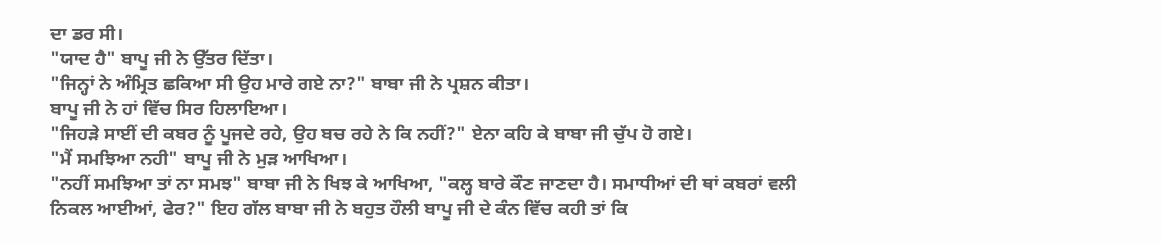ਦਾ ਡਰ ਸੀ।
"ਯਾਦ ਹੈ" ਬਾਪੂ ਜੀ ਨੇ ਉੱਤਰ ਦਿੱਤਾ।
"ਜਿਨ੍ਹਾਂ ਨੇ ਅੰਮ੍ਰਿਤ ਛਕਿਆ ਸੀ ਉਹ ਮਾਰੇ ਗਏ ਨਾ?" ਬਾਬਾ ਜੀ ਨੇ ਪ੍ਰਸ਼ਨ ਕੀਤਾ।
ਬਾਪੂ ਜੀ ਨੇ ਹਾਂ ਵਿੱਚ ਸਿਰ ਹਿਲਾਇਆ।
"ਜਿਹੜੇ ਸਾਈਂ ਦੀ ਕਬਰ ਨੂੰ ਪੂਜਦੇ ਰਹੇ, ਉਹ ਬਚ ਰਹੇ ਨੇ ਕਿ ਨਹੀਂ?" ਏਨਾ ਕਹਿ ਕੇ ਬਾਬਾ ਜੀ ਚੁੱਪ ਹੋ ਗਏ।
"ਮੈਂ ਸਮਝਿਆ ਨਹੀ" ਬਾਪੂ ਜੀ ਨੇ ਮੁੜ ਆਖਿਆ।
"ਨਹੀਂ ਸਮਝਿਆ ਤਾਂ ਨਾ ਸਮਝ" ਬਾਬਾ ਜੀ ਨੇ ਖਿਝ ਕੇ ਆਖਿਆ, "ਕਲ੍ਹ ਬਾਰੇ ਕੌਣ ਜਾਣਦਾ ਹੈ। ਸਮਾਧੀਆਂ ਦੀ ਥਾਂ ਕਬਰਾਂ ਵਲੀ ਨਿਕਲ ਆਈਆਂ, ਫੇਰ?" ਇਹ ਗੱਲ ਬਾਬਾ ਜੀ ਨੇ ਬਹੁਤ ਹੌਲੀ ਬਾਪੂ ਜੀ ਦੇ ਕੰਨ ਵਿੱਚ ਕਹੀ ਤਾਂ ਕਿ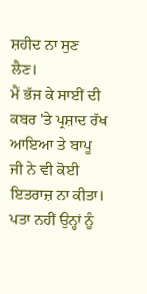ਸ਼ਹੀਦ ਨਾ ਸੁਣ ਲੈਣ।
ਮੈਂ ਭੱਜ ਕੇ ਸਾਈਂ ਦੀ ਕਬਰ 'ਤੇ ਪ੍ਰਸ਼ਾਦ ਰੱਖ ਆਇਆ ਤੇ ਬਾਪੂ ਜੀ ਨੇ ਵੀ ਕੋਈ ਇਤਰਾਜ਼ ਨਾ ਕੀਤਾ। ਪਤਾ ਨਹੀਂ ਉਨ੍ਹਾਂ ਨੂੰ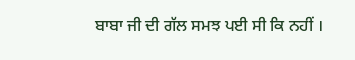ਬਾਬਾ ਜੀ ਦੀ ਗੱਲ ਸਮਝ ਪਈ ਸੀ ਕਿ ਨਹੀਂ ।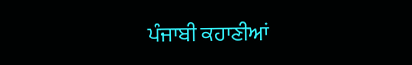ਪੰਜਾਬੀ ਕਹਾਣੀਆਂ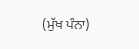(ਮੁੱਖ ਪੰਨਾ)